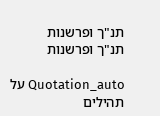תנ"ך ופרשנות
תנ"ך ופרשנות

Quotation_auto על תהילים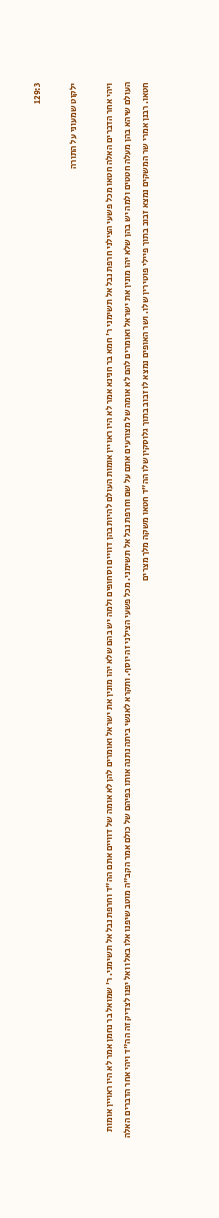129:3

ילקוט שמעוני על התורה

ויהי אחר הדברים האלה חטאו מכל פשעי הצילני חרפת נבל אל תשימני ר' חמא בר חנינא אמר לא היו ראויין אומות העולם להיות בהן דוויים וסחופים ולמה יש בהם שלא יהו מונין את ישראל ואומרים להן לא אומה של דוויים אתם הה"ד וחרפת נבל אל תשימני. ר' שמואל בר נחמן אמר לא היו ראויין אומות העולם שיהא בהן מעלה חטטים ולמה יש בהן שלא יהו מונין את ישראל ואומרים להם לא אומה של מצורעים אתם על שם וחרפת נבל אל תשימני. מכל פשעי הצילני זה יוסף. ותקרא לאנשי ביתה נתנה אותו בפיהם של כולם אמר הקב"ה מוטב שיפנו אלו באלו ואל יפנו לצדיק זה הה"ד ויהי אחר הדברים האלה חטאו. רבנן אמרי שר המשקים נמצא זבוב בתוך פיילי פוטירין שלו. ושר האופים נמצא לו זבוב בתוך גלוסקין שלו הה"ד חטאו משקה מלך מצרים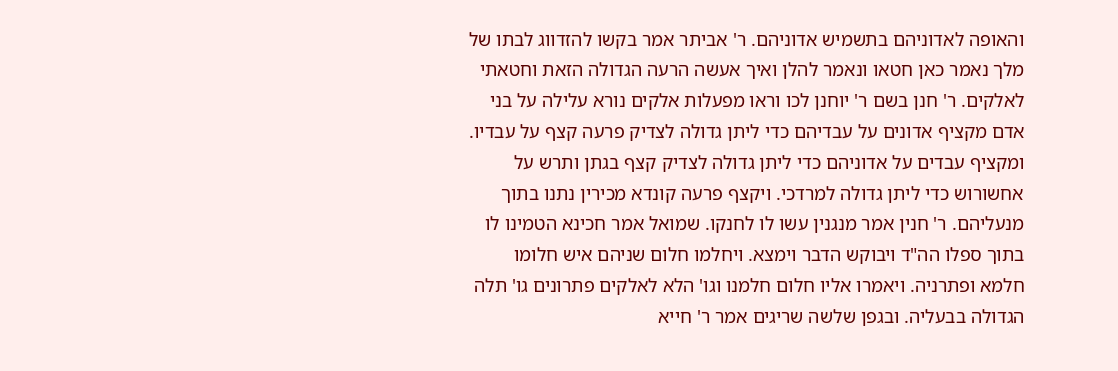והאופה לאדוניהם בתשמיש אדוניהם. ר' אביתר אמר בקשו להזדווג לבתו של מלך נאמר כאן חטאו ונאמר להלן ואיך אעשה הרעה הגדולה הזאת וחטאתי לאלקים. ר' חנן בשם ר' יוחנן לכו וראו מפעלות אלקים נורא עלילה על בני אדם מקציף אדונים על עבדיהם כדי ליתן גדולה לצדיק פרעה קצף על עבדיו. ומקציף עבדים על אדוניהם כדי ליתן גדולה לצדיק קצף בגתן ותרש על אחשורוש כדי ליתן גדולה למרדכי. ויקצף פרעה קונדא מכירין נתנו בתוך מנעליהם. ר' חנין אמר מנגנין עשו לו לחנקו. שמואל אמר חכינא הטמינו לו בתוך ספלו הה"ד ויבוקש הדבר וימצא. ויחלמו חלום שניהם איש חלומו חלמא ופתרניה. ויאמרו אליו חלום חלמנו וגו' הלא לאלקים פתרונים גו' תלה הגדולה בבעליה. ובגפן שלשה שריגים אמר ר' חייא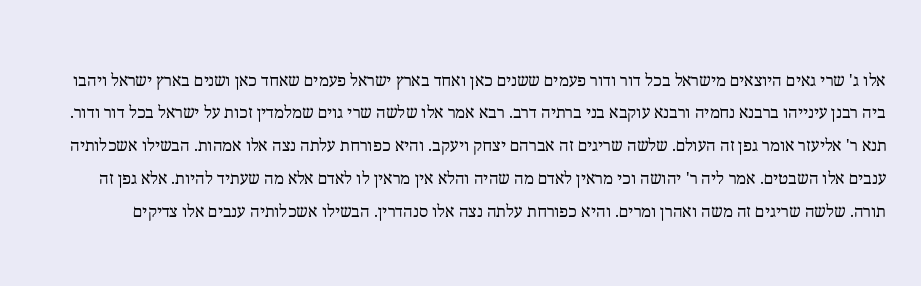אלו ג' שרי גאים היוצאים מישראל בכל דור ודור פעמים ששנים כאן ואחד בארץ ישראל פעמים שאחד כאן ושנים בארץ ישראל ויהבו ביה רבנן עינייהו ברבנא נחמיה ורבנא עוקבא בני ברתיה דרב. רבא אמר אלו שלשה שרי גוים שמלמדין זכות על ישראל בכל דור ודור. תנא ר' אליעזר אומר גפן זה העולם. שלשה שריגים זה אברהם יצחק ויעקב. והיא כפורחת עלתה נצה אלו אמהות. הבשילו אשכלותיה ענבים אלו השבטים. אמר ליה ר' יהושה וכי מראין לאדם מה שהיה והלא אין מראין לו לאדם אלא מה שעתיד להיות. אלא גפן זה תורה. שלשה שריגים זה משה ואהרן ומרים. והיא כפורחת עלתה נצה אלו סנהדרין. הבשילו אשכלותיה ענבים אלו צדיקים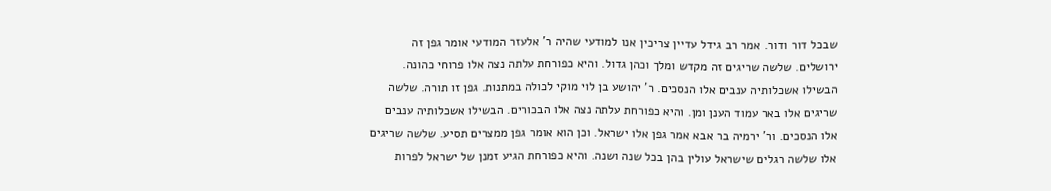שבכל דור ודור. אמר רב גידל עדיין צריכין אנו למודעי שהיה ר' אלעזר המודעי אומר גפן זה ירושלים. שלשה שריגים זה מקדש ומלך וכהן גדול. והיא כפורחת עלתה נצה אלו פרוחי כהונה. הבשילו אשכלותיה ענבים אלו הנסכים. ר' יהושע בן לוי מוקי לכולה במתנות. גפן זו תורה. שלשה שריגים אלו באר עמוד הענן ומן. והיא כפורחת עלתה נצה אלו הבכורים. הבשילו אשכלותיה ענבים אלו הנסכים. ור' ירמיה בר אבא אמר גפן אלו ישראל. וכן הוא אומר גפן ממצרים תסיע. שלשה שריגים אלו שלשה רגלים שישראל עולין בהן בכל שנה ושנה. והיא כפורחת הגיע זמנן של ישראל לפרות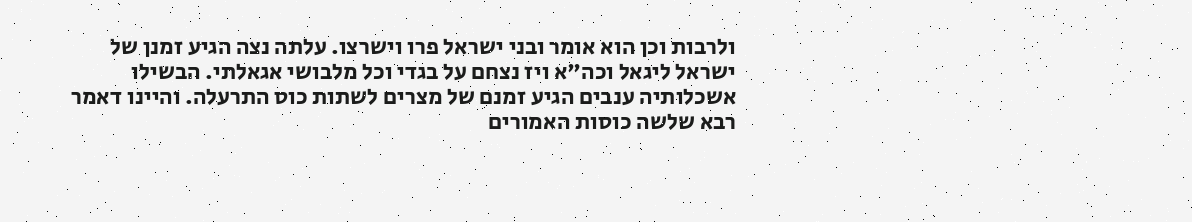ולרבות וכן הוא אומר ובני ישראל פרו וישרצו. עלתה נצה הגיע זמנן של ישראל ליגאל וכה"א ויז נצחם על בגדי וכל מלבושי אגאלתי. הבשילו אשכלותיה ענבים הגיע זמנם של מצרים לשתות כוס התרעלה. והיינו דאמר רבא שלשה כוסות האמורים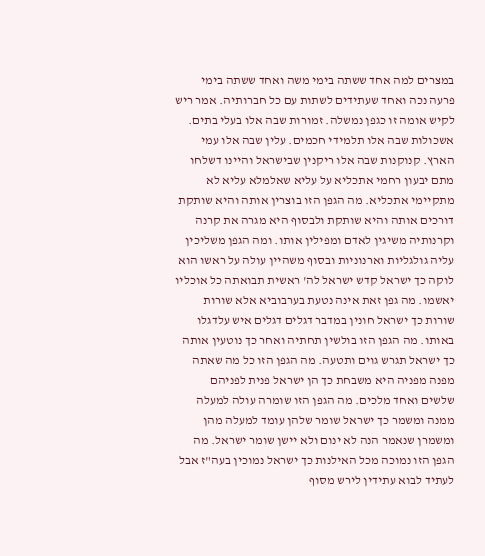במצרים למה אחד ששתה בימי משה ואחד ששתה בימי פרעה נכה ואחד שעתידים לשתות עם כל חברותיה. אמר ריש לקיש אומה זו כגפן נמשלה. זמורות שבה אלו בעלי בתים. אשכולות שבה אלו תלמידי חכמים. עלין שבה אלו עמי הארץ. קנוקנות שבה אלו ריקנין שבישראל והיינו דשלחו מתם יבעון רחמי אתכליא על עליא שאלמלא עליא לא מתקיימי אתכליא. מה הגפן הזו בוצרין אותה והיא שותקת דורכים אותה והיא שותקת ולבסוף היא מגרה את קרנה וקרנותיה משיגין לאדם ומפילין אותו. ומה הגפן משליכין עליה גולגליות וארנוניות ובסוף משהיין עולה על ראשו הוא לוקה כך ישראל קדש ישראל לה' ראשית תבואתה כל אוכליו יאשמו. מה גפן זאת אינה נטעת בערבוביא אלא שורות שורות כך ישראל חונין במדבר דגלים דגלים איש עלדגלו באותו. מה הגפן הזו בולשין תחתיה ואחר כך נוטעין אותה כך ישראל תגרש גוים ותטעה. מה הגפן הזו כל מה שאתה מפנה מפניה היא משבחת כך הן ישראל פנית לפניהם שלשים ואחד מלכים. מה הגפן הזו שומרה עולה למעלה ממנה ומשמר כך ישראל שומר שלהן עומד למעלה מהן ומשמרן שנאמר הנה לא ינום ולא יישן שומר ישראל. מה הגפן הזו נמוכה מכל האילנות כך ישראל נמוכין בעה"ז אבל לעתיד לבוא עתידין לירש מסוף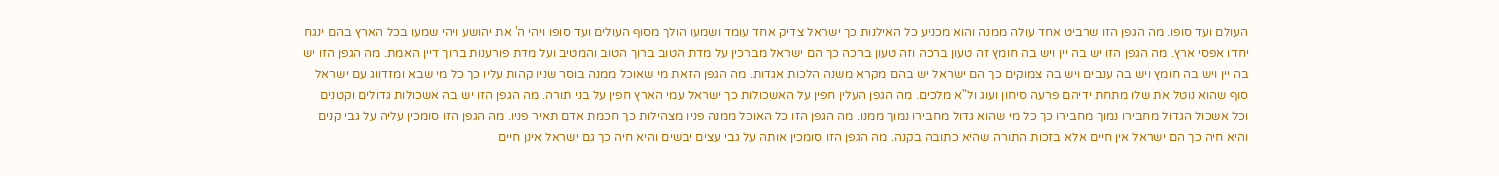העולם ועד סופו. מה הגפן הזו שרביט אחד עולה ממנה והוא מכניע כל האילנות כך ישראל צדיק אחד עומד ושמעו הולך מסוף העולים ועד סופו ויהי ה' את יהושע ויהי שמעו בכל הארץ בהם ינגח יחדו אפסי ארץ. מה הגפן הזו יש בה יין ויש בה חומץ זה טעון ברכה וזה טעון ברכה כך הם ישראל מברכין על מדת הטוב ברוך הטוב והמטיב ועל מדת פורענות ברוך דיין האמת. מה הגפן הזו יש בה יין ויש בה חומץ ויש בה ענבים ויש בה צמוקים כך הם ישראל יש בהם מקרא משנה הלכות אגדות. מה הגפן הזאת מי שאוכל ממנה בוסר שניו קהות עליו כך כל מי שבא ומזדווג עם ישראל סוף שהוא נוטל את שלו מתחת ידיהם פרעה סיחון ועוג ול"א מלכים. מה הגפן העלין חפין על האשכולות כך ישראל עמי הארץ חפין על בני תורה. מה הגפן הזו יש בה אשכולות גדולים וקטנים וכל אשכול הגדול מחבירו נמוך מחבירו כך כל מי שהוא גדול מחבירו נמוך ממנו. מה הגפן הזו כל האוכל ממנה פניו מצהילות כך חכמת אדם תאיר פניו. מה הגפן הזו סומכין עליה על גבי קנים והיא חיה כך הם ישראל אין חיים אלא בזכות התורה שהיא כתובה בקנה. מה הגפן הזו סומכין אותה על גבי עצים יבשים והיא חיה כך גם ישראל אינן חיים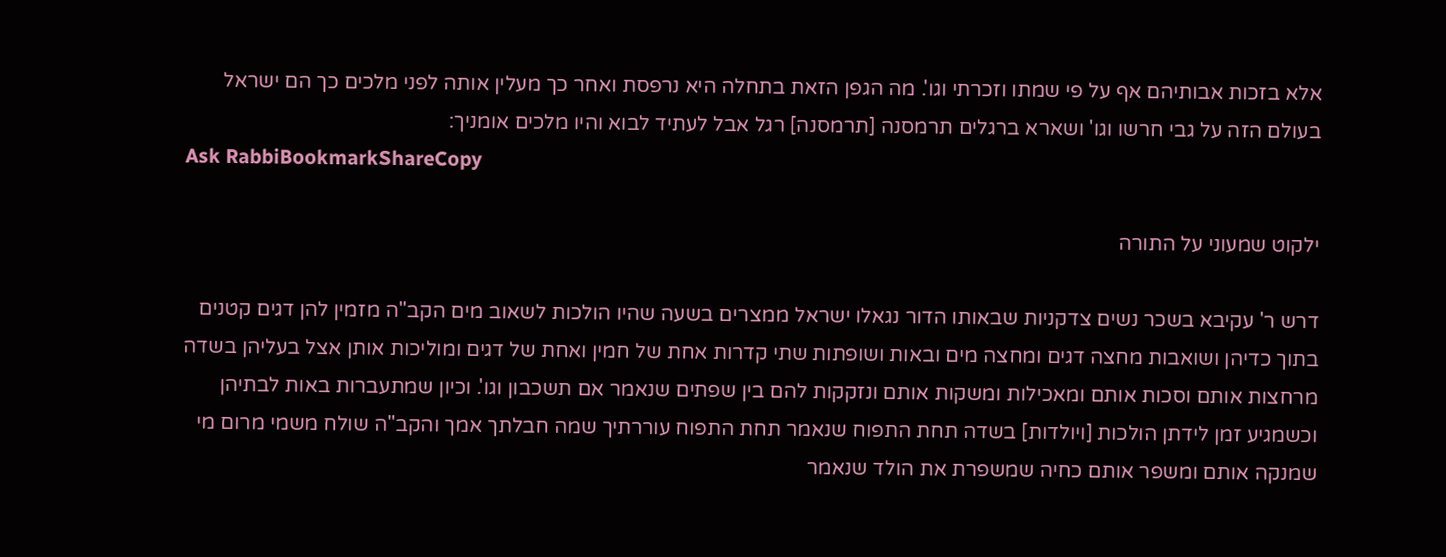אלא בזכות אבותיהם אף על פי שמתו וזכרתי וגו'. מה הגפן הזאת בתחלה היא נרפסת ואחר כך מעלין אותה לפני מלכים כך הם ישראל בעולם הזה על גבי חרשו וגו' ושארא ברגלים תרמסנה [תרמסנה] רגל אבל לעתיד לבוא והיו מלכים אומניך:
Ask RabbiBookmarkShareCopy

ילקוט שמעוני על התורה

דרש ר' עקיבא בשכר נשים צדקניות שבאותו הדור נגאלו ישראל ממצרים בשעה שהיו הולכות לשאוב מים הקב"ה מזמין להן דגים קטנים בתוך כדיהן ושואבות מחצה דגים ומחצה מים ובאות ושופתות שתי קדרות אחת של חמין ואחת של דגים ומוליכות אותן אצל בעליהן בשדה מרחצות אותם וסכות אותם ומאכילות ומשקות אותם ונזקקות להם בין שפתים שנאמר אם תשכבון וגו'. וכיון שמתעברות באות לבתיהן וכשמגיע זמן לידתן הולכות [ויולדות] בשדה תחת התפוח שנאמר תחת התפוח עוררתיך שמה חבלתך אמך והקב"ה שולח משמי מרום מי שמנקה אותם ומשפר אותם כחיה שמשפרת את הולד שנאמר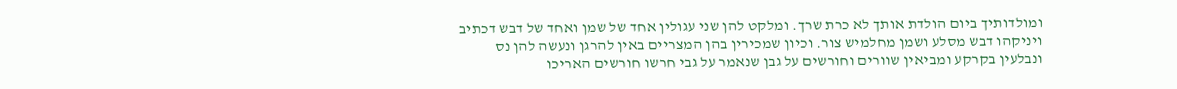ומולדותיך ביום הולדת אותך לא כרת שרך. ומלקט להן שני עגולין אחד של שמן ואחד של דבש דכתיב ויניקהו דבש מסלע ושמן מחלמיש צור. וכיון שמכירין בהן המצריים באין להרגן ונעשה להן נס ונבלעין בקרקע ומביאין שוורים וחורשים על גבן שנאמר על גבי חרשו חורשים האריכו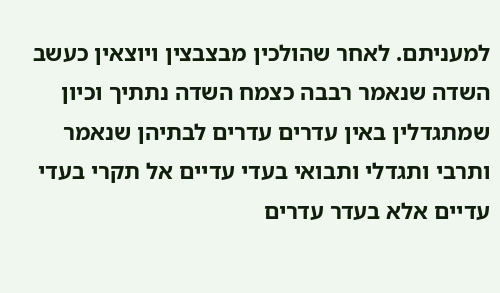למעניתם. לאחר שהולכין מבצבצין ויוצאין כעשב השדה שנאמר רבבה כצמח השדה נתתיך וכיון שמתגדלין באין עדרים עדרים לבתיהן שנאמר ותרבי ותגדלי ותבואי בעדי עדיים אל תקרי בעדי עדיים אלא בעדר עדרים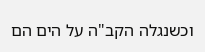וכשנגלה הקב"ה על הים הם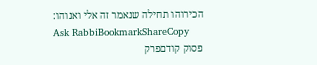הכירוהו תחילה שנאמר זה אלי ואנוהו:
Ask RabbiBookmarkShareCopy
פסוק קודםפרק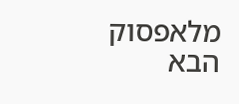מלאפסוק הבא